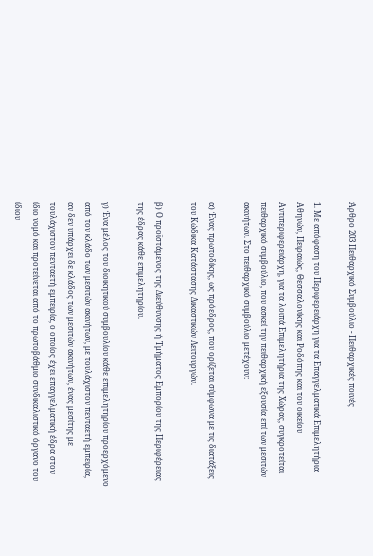Άρθρο 203 Πειθαρχικό Συμβούλιο - Πειθαρχικές ποινές

1. Με απόφαση του Περιφερειάρχη για τα Επαγγελματικά Επιμελητήρια Αθηνών, Πειραιώς, Θεσσαλονίκης και Ροδόπης και του οικείου Αντιπεριφερειάρχη, για τα λοιπά Επιμελητήρια της Χώρας, συγκροτείται πειθαρχικό συμβούλιο, που ασκεί την πειθαρχική εξουσία επί των μεσιτών ακινήτων. Στο πειθαρχικό συμβούλιο μετέχουν:

α) Ένας πρωτοδίκης, ως πρόεδρος, που ορίζεται σύμφωνα με τις διατάξεις του Κώδικα Κατάστασης Δικαστικών Λειτουργών.

β) Ο προϊστάμενος της Διεύθυνσης ή Τμήματος Εμπορίου της Περιφέρειας της έδρας κάθε επιμελητηρίου.

γ) Ένα μέλος του διοικητικού συμβουλίου κάθε επιμελητηρίου προερχόμενο από τον κλάδο των μεσιτών ακινήτων, με τουλάχιστον πενταετή εμπειρία, αν δεν υπάρχει δε κλάδος των μεσιτών ακινήτων, ένας μεσίτης με τουλάχιστον πενταετή εμπειρία, ο οποίος έχει επαγγελματική έδρα στον ίδιο νομό και προτείνεται από το πρωτοβάθμιο συνδικαλιστικό όργανο του ίδιου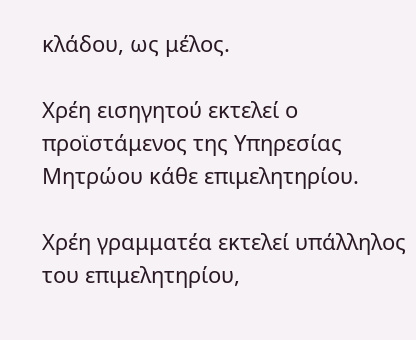κλάδου, ως μέλος.

Χρέη εισηγητού εκτελεί ο προϊστάμενος της Υπηρεσίας Μητρώου κάθε επιμελητηρίου.

Χρέη γραμματέα εκτελεί υπάλληλος του επιμελητηρίου,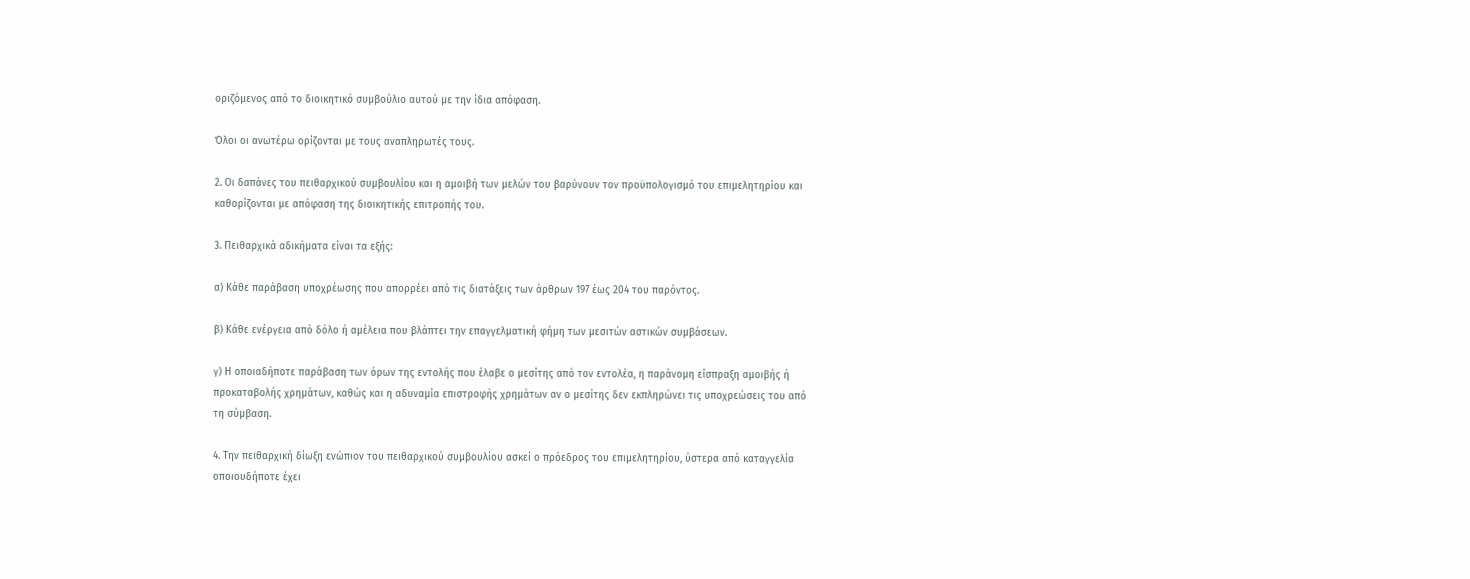οριζόμενος από το διοικητικό συμβούλιο αυτού με την ίδια απόφαση.

Όλοι οι ανωτέρω ορίζονται με τους αναπληρωτές τους.

2. Οι δαπάνες του πειθαρχικού συμβουλίου και η αμοιβή των μελών του βαρύνουν τον προϋπολογισμό του επιμελητηρίου και καθορίζονται με απόφαση της διοικητικής επιτροπής του.

3. Πειθαρχικά αδικήματα είναι τα εξής:

α) Κάθε παράβαση υποχρέωσης που απορρέει από τις διατάξεις των άρθρων 197 έως 204 του παρόντος.

β) Κάθε ενέργεια από δόλο ή αμέλεια που βλάπτει την επαγγελματική φήμη των μεσιτών αστικών συμβάσεων.

γ) Η οποιαδήποτε παράβαση των όρων της εντολής που έλαβε ο μεσίτης από τον εντολέα, η παράνομη είσπραξη αμοιβής ή προκαταβολής χρημάτων, καθώς και η αδυναμία επιστροφής χρημάτων αν ο μεσίτης δεν εκπληρώνει τις υποχρεώσεις του από τη σύμβαση.

4. Την πειθαρχική δίωξη ενώπιον του πειθαρχικού συμβουλίου ασκεί ο πρόεδρος του επιμελητηρίου, ύστερα από καταγγελία οποιουδήποτε έχει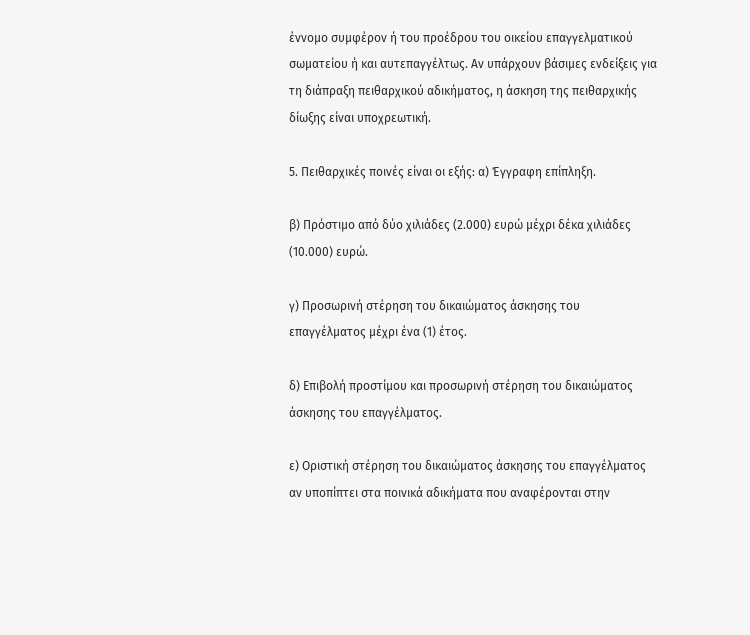έννομο συμφέρον ή του προέδρου του οικείου επαγγελματικού σωματείου ή και αυτεπαγγέλτως. Αν υπάρχουν βάσιμες ενδείξεις για τη διάπραξη πειθαρχικού αδικήματος, η άσκηση της πειθαρχικής δίωξης είναι υποχρεωτική.

5. Πειθαρχικές ποινές είναι οι εξής: α) Έγγραφη επίπληξη.

β) Πρόστιμο από δύο χιλιάδες (2.000) ευρώ μέχρι δέκα χιλιάδες (10.000) ευρώ.

γ) Προσωρινή στέρηση του δικαιώματος άσκησης του επαγγέλματος μέχρι ένα (1) έτος.

δ) Επιβολή προστίμου και προσωρινή στέρηση του δικαιώματος άσκησης του επαγγέλματος.

ε) Οριστική στέρηση του δικαιώματος άσκησης του επαγγέλματος αν υποπίπτει στα ποινικά αδικήματα που αναφέρονται στην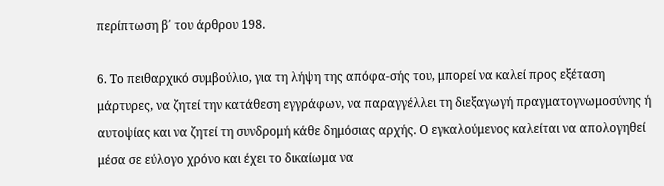περίπτωση β΄ του άρθρου 198.

6. Το πειθαρχικό συμβούλιο, για τη λήψη της απόφα-σής του, μπορεί να καλεί προς εξέταση μάρτυρες, να ζητεί την κατάθεση εγγράφων, να παραγγέλλει τη διεξαγωγή πραγματογνωμοσύνης ή αυτοψίας και να ζητεί τη συνδρομή κάθε δημόσιας αρχής. Ο εγκαλούμενος καλείται να απολογηθεί μέσα σε εύλογο χρόνο και έχει το δικαίωμα να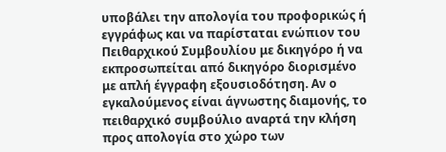υποβάλει την απολογία του προφορικώς ή εγγράφως και να παρίσταται ενώπιον του Πειθαρχικού Συμβουλίου με δικηγόρο ή να εκπροσωπείται από δικηγόρο διορισμένο με απλή έγγραφη εξουσιοδότηση. Αν ο εγκαλούμενος είναι άγνωστης διαμονής, το πειθαρχικό συμβούλιο αναρτά την κλήση προς απολογία στο χώρο των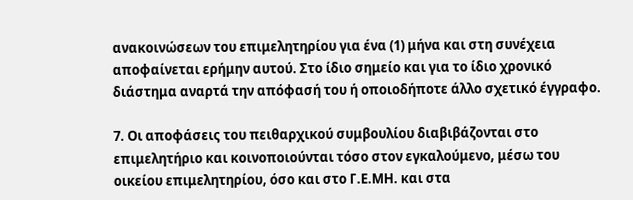ανακοινώσεων του επιμελητηρίου για ένα (1) μήνα και στη συνέχεια αποφαίνεται ερήμην αυτού. Στο ίδιο σημείο και για το ίδιο χρονικό διάστημα αναρτά την απόφασή του ή οποιοδήποτε άλλο σχετικό έγγραφο.

7. Οι αποφάσεις του πειθαρχικού συμβουλίου διαβιβάζονται στο επιμελητήριο και κοινοποιούνται τόσο στον εγκαλούμενο, μέσω του οικείου επιμελητηρίου, όσο και στο Γ.Ε.ΜΗ. και στα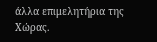άλλα επιμελητήρια της Χώρας.